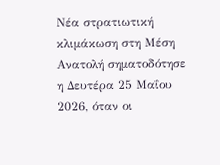Νέα στρατιωτική κλιμάκωση στη Μέση Ανατολή σηματοδότησε η Δευτέρα 25 Μαΐου 2026, όταν οι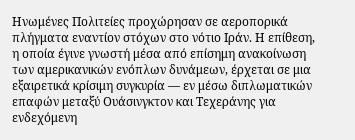Ηνωμένες Πολιτείες προχώρησαν σε αεροπορικά πλήγματα εναντίον στόχων στο νότιο Ιράν. Η επίθεση, η οποία έγινε γνωστή μέσα από επίσημη ανακοίνωση των αμερικανικών ενόπλων δυνάμεων, έρχεται σε μια εξαιρετικά κρίσιμη συγκυρία — εν μέσω διπλωματικών επαφών μεταξύ Ουάσινγκτον και Τεχεράνης για ενδεχόμενη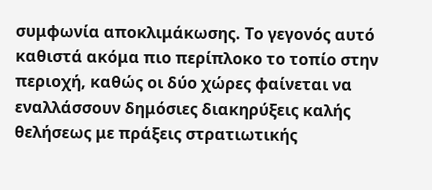συμφωνία αποκλιμάκωσης. Το γεγονός αυτό καθιστά ακόμα πιο περίπλοκο το τοπίο στην περιοχή, καθώς οι δύο χώρες φαίνεται να εναλλάσσουν δημόσιες διακηρύξεις καλής θελήσεως με πράξεις στρατιωτικής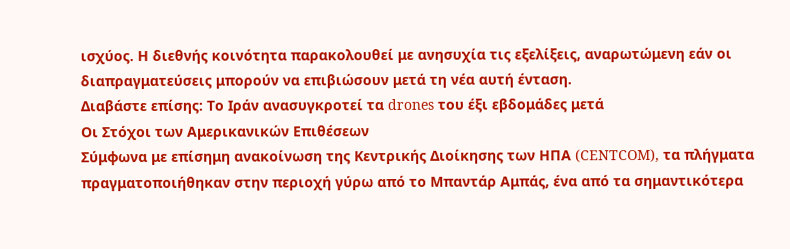ισχύος. Η διεθνής κοινότητα παρακολουθεί με ανησυχία τις εξελίξεις, αναρωτώμενη εάν οι διαπραγματεύσεις μπορούν να επιβιώσουν μετά τη νέα αυτή ένταση.
Διαβάστε επίσης: Το Ιράν ανασυγκροτεί τα drones του έξι εβδομάδες μετά
Οι Στόχοι των Αμερικανικών Επιθέσεων
Σύμφωνα με επίσημη ανακοίνωση της Κεντρικής Διοίκησης των ΗΠΑ (CENTCOM), τα πλήγματα πραγματοποιήθηκαν στην περιοχή γύρω από το Μπαντάρ Αμπάς, ένα από τα σημαντικότερα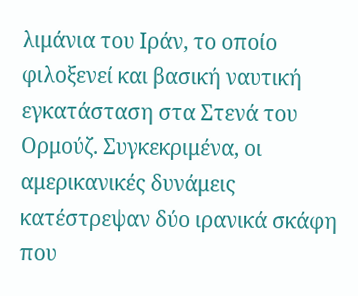λιμάνια του Ιράν, το οποίο φιλοξενεί και βασική ναυτική εγκατάσταση στα Στενά του Ορμούζ. Συγκεκριμένα, οι αμερικανικές δυνάμεις κατέστρεψαν δύο ιρανικά σκάφη που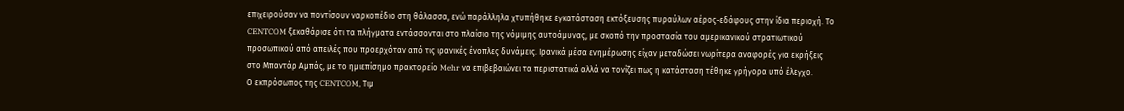επιχειρούσαν να ποντίσουν ναρκοπέδιο στη θάλασσα, ενώ παράλληλα χτυπήθηκε εγκατάσταση εκτόξευσης πυραύλων αέρος-εδάφους στην ίδια περιοχή. Το CENTCOM ξεκαθάρισε ότι τα πλήγματα εντάσσονται στο πλαίσιο της νόμιμης αυτοάμυνας, με σκοπό την προστασία του αμερικανικού στρατιωτικού προσωπικού από απειλές που προερχόταν από τις ιρανικές ένοπλες δυνάμεις. Ιρανικά μέσα ενημέρωσης είχαν μεταδώσει νωρίτερα αναφορές για εκρήξεις στο Μπαντάρ Αμπάς, με το ημιεπίσημο πρακτορείο Mehr να επιβεβαιώνει τα περιστατικά αλλά να τονίζει πως η κατάσταση τέθηκε γρήγορα υπό έλεγχο.
Ο εκπρόσωπος της CENTCOM, Τιμ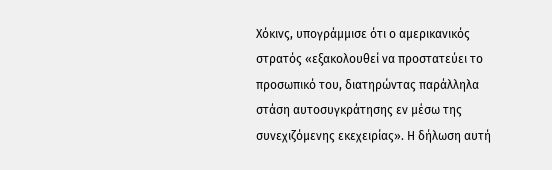Χόκινς, υπογράμμισε ότι ο αμερικανικός στρατός «εξακολουθεί να προστατεύει το προσωπικό του, διατηρώντας παράλληλα στάση αυτοσυγκράτησης εν μέσω της συνεχιζόμενης εκεχειρίας». Η δήλωση αυτή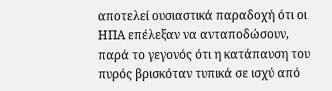αποτελεί ουσιαστικά παραδοχή ότι οι ΗΠΑ επέλεξαν να ανταποδώσουν, παρά το γεγονός ότι η κατάπαυση του πυρός βρισκόταν τυπικά σε ισχύ από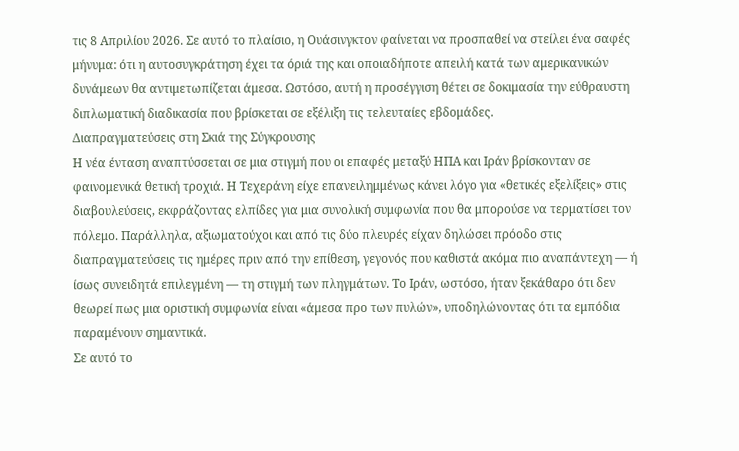τις 8 Απριλίου 2026. Σε αυτό το πλαίσιο, η Ουάσινγκτον φαίνεται να προσπαθεί να στείλει ένα σαφές μήνυμα: ότι η αυτοσυγκράτηση έχει τα όριά της και οποιαδήποτε απειλή κατά των αμερικανικών δυνάμεων θα αντιμετωπίζεται άμεσα. Ωστόσο, αυτή η προσέγγιση θέτει σε δοκιμασία την εύθραυστη διπλωματική διαδικασία που βρίσκεται σε εξέλιξη τις τελευταίες εβδομάδες.
Διαπραγματεύσεις στη Σκιά της Σύγκρουσης
Η νέα ένταση αναπτύσσεται σε μια στιγμή που οι επαφές μεταξύ ΗΠΑ και Ιράν βρίσκονταν σε φαινομενικά θετική τροχιά. Η Τεχεράνη είχε επανειλημμένως κάνει λόγο για «θετικές εξελίξεις» στις διαβουλεύσεις, εκφράζοντας ελπίδες για μια συνολική συμφωνία που θα μπορούσε να τερματίσει τον πόλεμο. Παράλληλα, αξιωματούχοι και από τις δύο πλευρές είχαν δηλώσει πρόοδο στις διαπραγματεύσεις τις ημέρες πριν από την επίθεση, γεγονός που καθιστά ακόμα πιο αναπάντεχη — ή ίσως συνειδητά επιλεγμένη — τη στιγμή των πληγμάτων. Το Ιράν, ωστόσο, ήταν ξεκάθαρο ότι δεν θεωρεί πως μια οριστική συμφωνία είναι «άμεσα προ των πυλών», υποδηλώνοντας ότι τα εμπόδια παραμένουν σημαντικά.
Σε αυτό το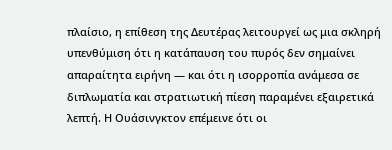πλαίσιο, η επίθεση της Δευτέρας λειτουργεί ως μια σκληρή υπενθύμιση ότι η κατάπαυση του πυρός δεν σημαίνει απαραίτητα ειρήνη — και ότι η ισορροπία ανάμεσα σε διπλωματία και στρατιωτική πίεση παραμένει εξαιρετικά λεπτή. Η Ουάσινγκτον επέμεινε ότι οι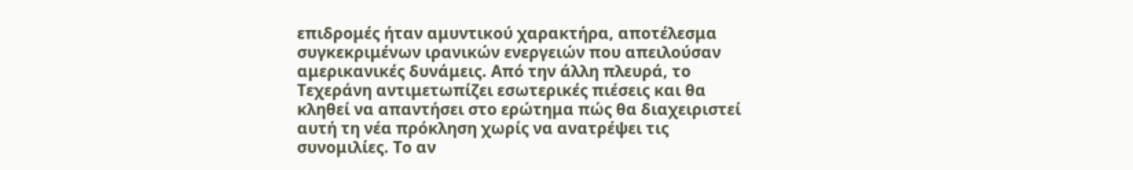επιδρομές ήταν αμυντικού χαρακτήρα, αποτέλεσμα συγκεκριμένων ιρανικών ενεργειών που απειλούσαν αμερικανικές δυνάμεις. Από την άλλη πλευρά, το Τεχεράνη αντιμετωπίζει εσωτερικές πιέσεις και θα κληθεί να απαντήσει στο ερώτημα πώς θα διαχειριστεί αυτή τη νέα πρόκληση χωρίς να ανατρέψει τις συνομιλίες. Το αν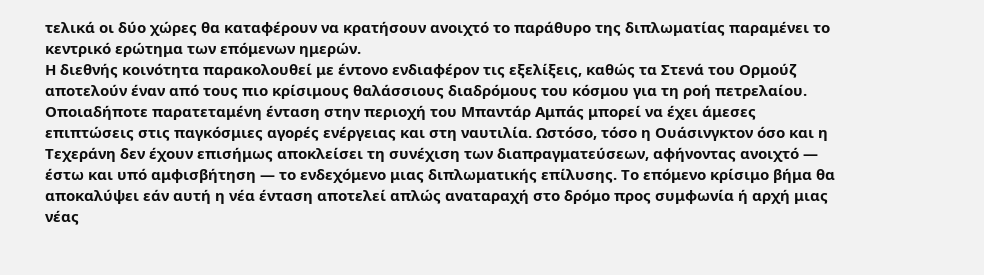τελικά οι δύο χώρες θα καταφέρουν να κρατήσουν ανοιχτό το παράθυρο της διπλωματίας παραμένει το κεντρικό ερώτημα των επόμενων ημερών.
Η διεθνής κοινότητα παρακολουθεί με έντονο ενδιαφέρον τις εξελίξεις, καθώς τα Στενά του Ορμούζ αποτελούν έναν από τους πιο κρίσιμους θαλάσσιους διαδρόμους του κόσμου για τη ροή πετρελαίου. Οποιαδήποτε παρατεταμένη ένταση στην περιοχή του Μπαντάρ Αμπάς μπορεί να έχει άμεσες επιπτώσεις στις παγκόσμιες αγορές ενέργειας και στη ναυτιλία. Ωστόσο, τόσο η Ουάσινγκτον όσο και η Τεχεράνη δεν έχουν επισήμως αποκλείσει τη συνέχιση των διαπραγματεύσεων, αφήνοντας ανοιχτό — έστω και υπό αμφισβήτηση — το ενδεχόμενο μιας διπλωματικής επίλυσης. Το επόμενο κρίσιμο βήμα θα αποκαλύψει εάν αυτή η νέα ένταση αποτελεί απλώς αναταραχή στο δρόμο προς συμφωνία ή αρχή μιας νέας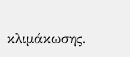κλιμάκωσης.